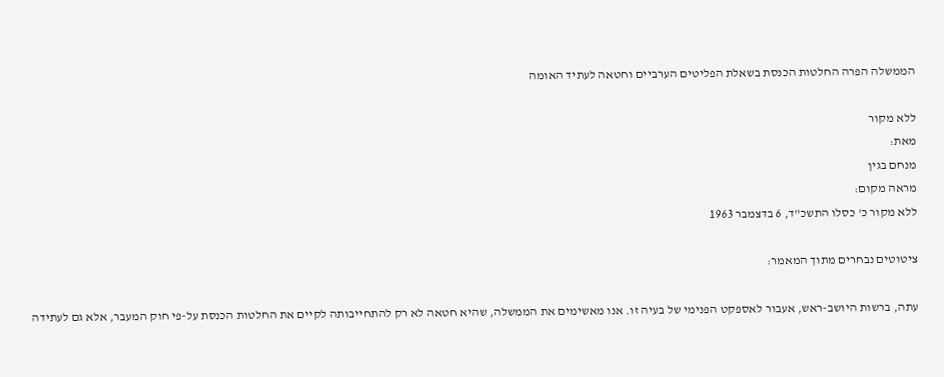הממשלה הפרה החלטות הכנסת בשאלת הפליטים הערביים וחטאה לעתיד האומה

ללא מקור
מאת:
מנחם בגין
מראה מקום:
ללא מקור כ' כסלו התשכ"ד, 6 בדצמבר 1963

ציטוטים נבחרים מתוך המאמר:

עתה, ברשות היושב-ראש, אעבור לאספקט הפנימי של בעיה זו. אנו מאשימים את הממשלה, שהיא חטאה לא רק להתחייבותה לקיים את החלטות הכנסת על-פי חוק המעבר, אלא גם לעתידה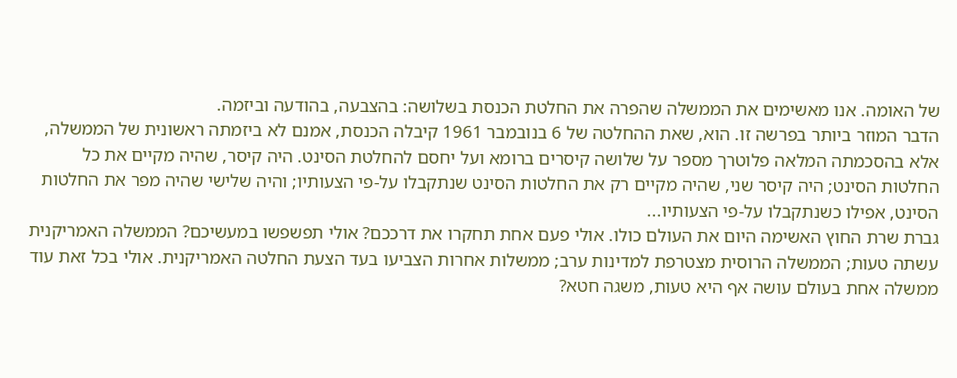של האומה. אנו מאשימים את הממשלה שהפרה את החלטת הכנסת בשלושה: בהצבעה, בהודעה וביזמה.
הדבר המוזר ביותר בפרשה זו. הוא, שאת ההחלטה של 6 בנובמבר 1961 קיבלה הכנסת, אמנם לא ביזמתה ראשונית של הממשלה, אלא בהסכמתה המלאה פלוטרך מספר על שלושה קיסרים ברומא ועל יחסם להחלטת הסינט. היה קיסר, שהיה מקיים את כל החלטות הסינט; היה קיסר שני, שהיה מקיים רק את החלטות הסינט שנתקבלו על-פי הצעותיו; והיה שלישי שהיה מפר את החלטות הסינט, אפילו כשנתקבלו על-פי הצעותיו...
גברת שרת החוץ האשימה היום את העולם כולו. אולי פעם אחת תחקרו את דרככם? אולי תפשפשו במעשיכם? הממשלה האמריקנית עשתה טעות; הממשלה הרוסית מצטרפת למדינות ערב; ממשלות אחרות הצביעו בעד הצעת החלטה האמריקנית. אולי בכל זאת עוד ממשלה אחת בעולם עושה אף היא טעות, משגה חטא?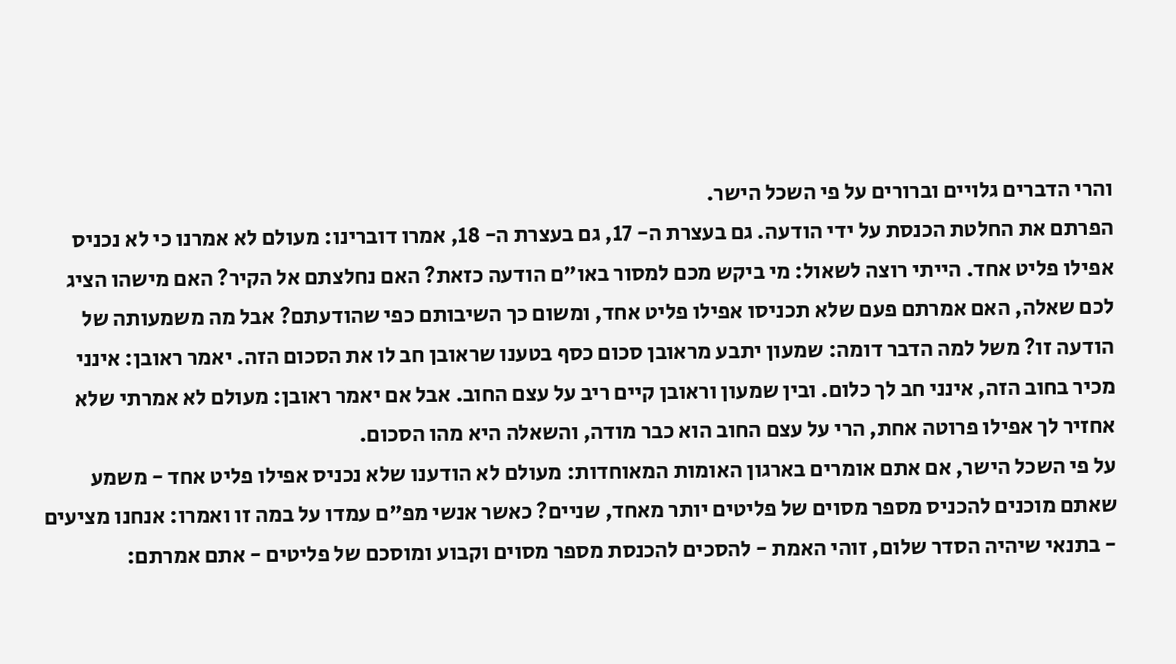והרי הדברים גלויים וברורים על פי השכל הישר.
הפרתם את החלטת הכנסת על ידי הודעה. גם בעצרת ה- 17, גם בעצרת ה- 18, אמרו דוברינו: מעולם לא אמרנו כי לא נכניס אפילו פליט אחד. הייתי רוצה לשאול: מי ביקש מכם למסור באו"ם הודעה כזאת? האם נחלצתם אל הקיר? האם מישהו הציג לכם שאלה, האם אמרתם פעם שלא תכניסו אפילו פליט אחד, ומשום כך השיבותם כפי שהודעתם? אבל מה משמעותה של הודעה זו? משל למה הדבר דומה: שמעון יתבע מראובן סכום כסף בטענו שראובן חב לו את הסכום הזה. יאמר ראובן: אינני מכיר בחוב הזה, אינני חב לך כלום. ובין שמעון וראובן קיים ריב על עצם החוב. אבל אם יאמר ראובן: מעולם לא אמרתי שלא אחזיר לך אפילו פרוטה אחת, הרי על עצם החוב הוא כבר מודה, והשאלה היא מהו הסכום.
על פי השכל הישר, אם אתם אומרים בארגון האומות המאוחדות: מעולם לא הודענו שלא נכניס אפילו פליט אחד - משמע שאתם מוכנים להכניס מספר מסוים של פליטים יותר מאחד, שניים? כאשר אנשי מפ"ם עמדו על במה זו ואמרו: אנחנו מציעים - בתנאי שיהיה הסדר שלום, זוהי האמת - להסכים להכנסת מספר מסוים וקבוע ומוסכם של פליטים - אתם אמרתם: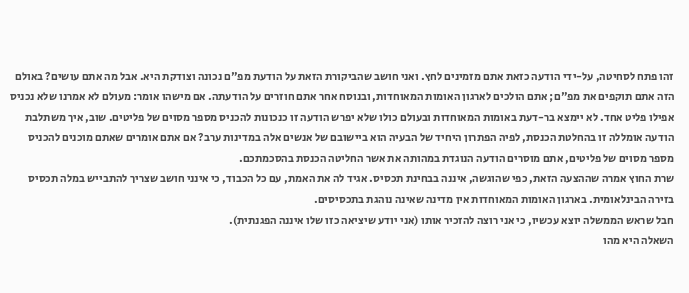זהו פתח לסחיטה, על-ידי הודעה כזאת אתם מזמינים לחץ. ואני חושב שהביקורת הזאת על הודעת מפ"ם נכונה וצודקת היא. אבל מה אתם עושים? באולם הזה אתם תוקפים את מפ"ם; אתם הולכים לארגון האומות המאוחדות, ובנוסח אחר אתם חוזרים על הודעתה. אם מישהו אומר: מעולם לא אמרנו שלא נכניס אפילו פליט אחד. לא יימצא בר-דעת באומות המאוחדות ובעולם כולו שלא יפרש הודעה זו כנכונות להכניס מספר מסוים של פליטים. שוב, איך משתלבת הודעה אומללה זו בהחלטת הכנסת, לפיה הפתרון היחיד של הבעיה הוא ביישובם של אנשים אלה במדינות ערב? אם אתם אומרים שאתם מוכנים להכניס מספר מסוים של פליטים, אתם מוסרים הודעה הנוגדת במהותה את אשר החליטה הכנסת בהסכמתכם.
שרת החוץ אמרה שההצעה הזאת, כפי שהוגשה, איננה בבחינת תכסיס. אגיד לה את האמת, עם כל הכבוד, כי אינני חושב שצריך להתבייש במלה תכסיס בזירה הבינלאומית. בארגון האומות המאוחדות אין מדינה שאינה נוהגת בתכסיסים.
חבל שראש הממשלה יוצא עכשיו, כי אני רוצה להזכיר אותו (אני יודע שיציאה כזו שלו איננה הפגנתית).
השאלה היא מהו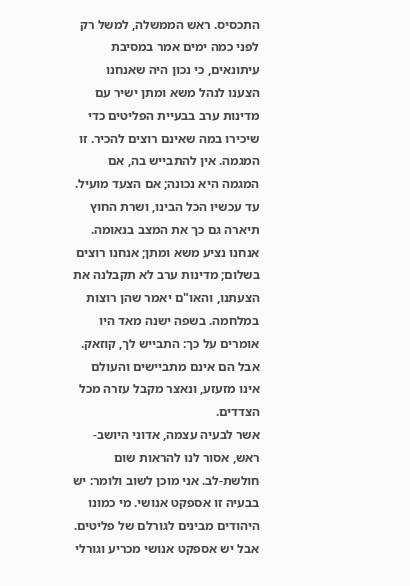התכסיס. ראש הממשלה, למשל רק לפני כמה ימים אמר במסיבת עיתונאים, כי נכון היה שאנחנו הצענו לנהל משא ומתן ישיר עם מדינות ערב בבעיית הפליטים כדי שיכירו במה שאינם רוצים להכיר. זו המגמה. אין להתבייש בה, אם המגמה היא נכונה; אם הצעד מועיל. עד עכשיו הכל הבינו, ושרת החוץ תיארה גם כך את המצב בנאומה. אנחנו נציע משא ומתן; אנחנו רוצים בשלום; מדינות ערב לא תקבלנה את הצעתנו, והאו"ם יאמר שהן רוצות במלחמה. בשפה ישנה מאד היו אומרים על כך: התבייש לך, קוזאק. אבל הם אינם מתביישים והעולם אינו מזעזע, ונאצר מקבל עזרה מכל הצדדים.
אשר לבעיה עצמה, אדוני היושב-ראש, אסור לנו להראות שום חולשת-לב. אני מוכן לשוב ולומר: יש בבעיה זו אספקט אנושי. מי כמונו היהודים מבינים לגורלם של פליטים. אבל יש אספקט אנושי מכריע וגורלי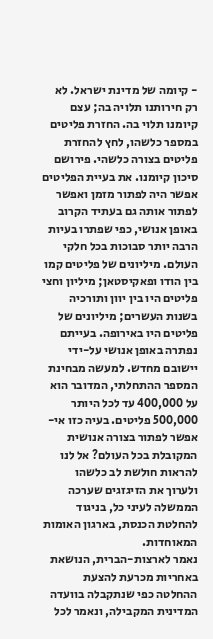- קיומה של מדינת ישראל. לא רק חירותנו תלויה בה; עצם קיומנו תלוי בה. החזרת פליטים במספר כלשהו, לחץ להחזרת פליטים בצורה כלשהי. פירושם סיכון קיומנו. את בעיית הפליטים אפשר היה לפתור מזמן ואפשר לפתור אותה גם בעתיד הקרוב באופן אנושי, כפי שפתרו בעיות הרבה יותר סבוכות בכל חלקי העולם. מיליונים של פליטים קמו בין הודו ופאקיסטאן; מיליון וחצי פליטים היו בין יוון ותורכיה בשנות העשרים; מיליונים של פליטים היו באירופה. בעייתם נפתרה באופן אנושי על-ידי יישובם מחדש. למעשה מבחינת המספר ההתחלתי, המדובר הוא על 400,000 עד לכל היותר 500,000 פליטים. בעיה כזו אי-אפשר לפתור בצורה אנושית המקובלת בכל העולם? אל לנו להראות חולשת לב כלשהו ולערוך את הזיגזגים שערכה הממשלה לעיני כל, בניגוד להחלטת הכנסת, בארגון האומות המאוחדות.
נאמר לארצות-הברית, הנושאת באחריות מכרעת להצעת ההחלטה כפי שנתקבלה בוועדה המדינית המקבילה, ונאמר לכל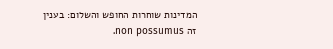המדינות שוחרות החופש והשלום: בענין זה non possumus.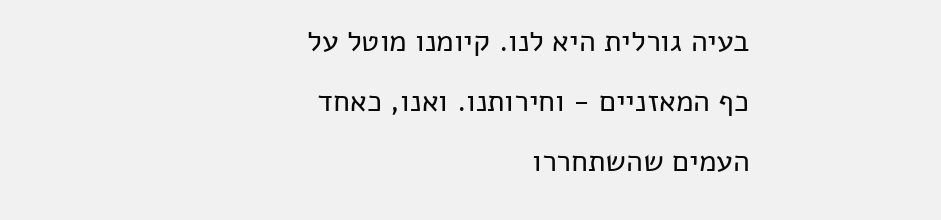בעיה גורלית היא לנו. קיומנו מוטל על כף המאזניים - וחירותנו. ואנו, כאחד העמים שהשתחררו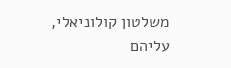משלטון קולוניאלי, עליהם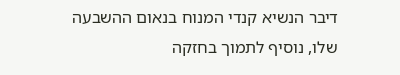דיבר הנשיא קנדי המנוח בנאום ההשבעה שלו, נוסיף לתמוך בחזקה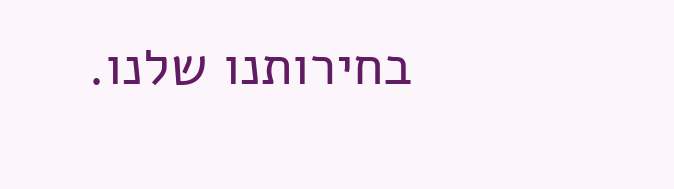בחירותנו שלנו.